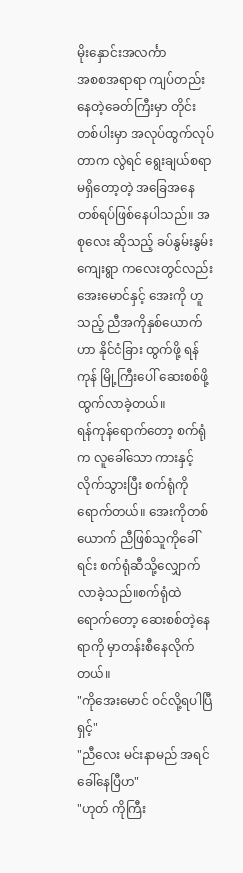မိုးနှောင်းအလင်္ကာ
အစစအရာရာ ကျပ်တည်းနေတဲ့ခေတ်ကြီးမှာ တိုင်းတစ်ပါးမှာ အလုပ်ထွက်လုပ်တာက လွဲရင် ရွေးချယ်စရာမရှိတော့တဲ့ အခြေအနေတစ်ရပ်ဖြစ်နေပါသည်။ အစုလေး ဆိုသည့် ခပ်နွမ်းနွမ်းကျေးရွာ ကလေးတွင်လည်း အေးမောင်နှင့် အေးကို ဟူသည့် ညီအကိုနှစ်ယောက်ဟာ နိုင်ငံခြား ထွက်ဖို့ ရန်ကုန် မြို့ကြီးပေါ် ဆေးစစ်ဖို့ ထွက်လာခဲ့တယ်။
ရန်ကုန်ရောက်တော့ စက်ရုံက လူခေါ်သော ကားနှင့်လိုက်သွားပြီး စက်ရုံကိုရောက်တယ်။ အေးကိုတစ်ယောက် ညီဖြစ်သူကိုခေါ်ရင်း စက်ရုံဆီသို့လျှောက်လာခဲ့သည်။စက်ရုံထဲရောက်တော့ ဆေးစစ်တဲ့နေရာကို မှာတန်းစီနေလိုက်တယ်။
"ကိုအေးမောင် ဝင်လို့ရပါပြီရှင့်"
"ညီလေး မင်းနာမည် အရင်ခေါ်နေပြီဟ"
"ဟုတ် ကိုကြီး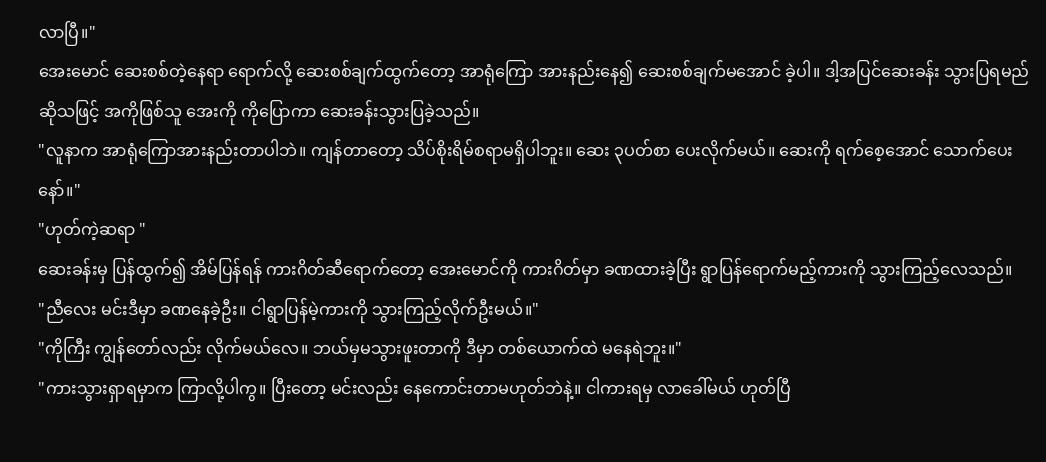လာပြီ။"
အေးမောင် ဆေးစစ်တဲ့နေရာ ရောက်လို့ ဆေးစစ်ချက်ထွက်တော့ အာရုံကြော အားနည်းနေ၍ ဆေးစစ်ချက်မအောင် ခဲ့ပါ။ ဒါ့အပြင်ဆေးခန်း သွားပြရမည် ဆိုသဖြင့် အကိုဖြစ်သူ အေးကို ကိုပြောကာ ဆေးခန်းသွားပြခဲ့သည်။
"လူနာက အာရုံကြောအားနည်းတာပါဘဲ။ ကျန်တာတော့ သိပ်စိုးရိမ်စရာမရှိပါဘူး။ ဆေး ၃ပတ်စာ ပေးလိုက်မယ်။ ဆေးကို ရက်စေ့အောင် သောက်ပေးနော်။"
"ဟုတ်ကဲ့ဆရာ "
ဆေးခန်းမှ ပြန်ထွက်၍ အိမ်ပြန်ရန် ကားဂိတ်ဆီရောက်တော့ အေးမောင်ကို ကားဂိတ်မှာ ခဏထားခဲ့ပြီး ရွာပြန်ရောက်မည့်ကားကို သွားကြည့်လေသည်။
"ညီလေး မင်းဒီမှာ ခဏနေခဲ့ဦး။ ငါရွာပြန်မဲ့ကားကို သွားကြည့်လိုက်ဦးမယ်။"
"ကိုကြီး ကျွန်တော်လည်း လိုက်မယ်လေ။ ဘယ်မှမသွားဖူးတာကို ဒီမှာ တစ်ယောက်ထဲ မနေရဲဘူး။"
"ကားသွားရှာရမှာက ကြာလို့ပါကွ။ ပြီးတော့ မင်းလည်း နေကောင်းတာမဟုတ်ဘဲနဲ့။ ငါကားရမှ လာခေါ်မယ် ဟုတ်ပြီ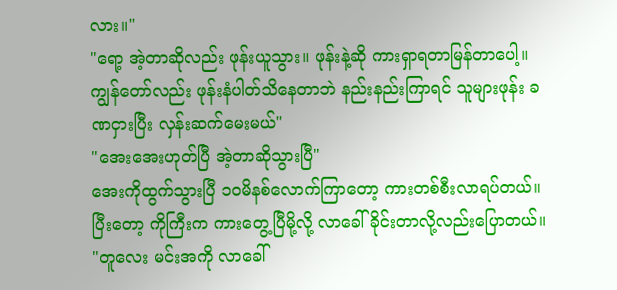လား။"
"ရော့ အဲ့တာဆိုလည်း ဖုန်းယူသွား။ ဖုန်းနဲ့ဆို ကားရှာရတာမြန်တာပေါ့။ ကျွန်တော်လည်း ဖုန်းနံပါတ်သိနေတာဘဲ နည်းနည်းကြာရင် သူများဖုန်း ခဏငှားပြီး လှန်းဆက်မေးမယ်"
"အေးအေးဟုတ်ပြီ အဲ့တာဆိုသွားပြီ"
အေးကိုထွက်သွားပြီ ၁၀မိနစ်လောက်ကြာတော့ ကားတစ်စီးလာရပ်တယ်။ ပြီးတော့ ကိုကြီးက ကားတွေ့ပြီမို့လို့ လာခေါ်ခိုင်းတာလို့လည်းပြောတယ်။
"တူလေး မင်းအကို လာခေါ်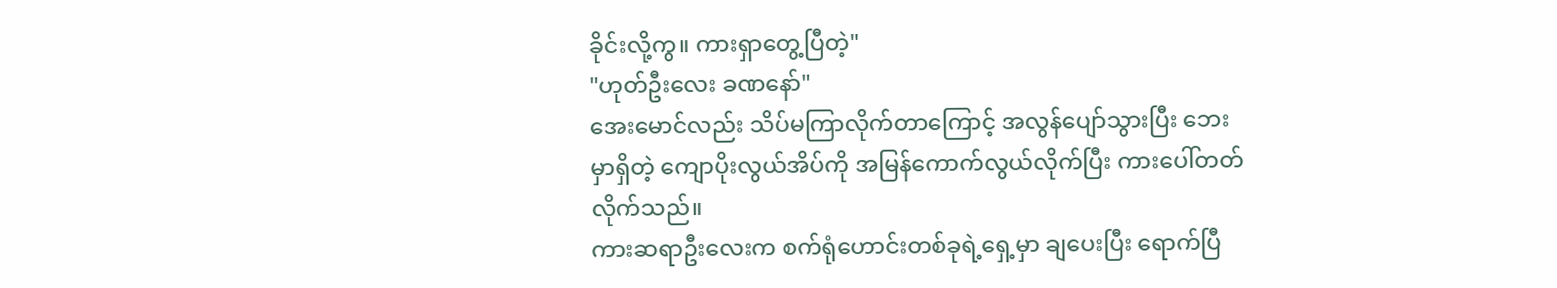ခိုင်းလို့ကွ။ ကားရှာတွေ့ပြီတဲ့"
"ဟုတ်ဦးလေး ခဏနော်"
အေးမောင်လည်း သိပ်မကြာလိုက်တာကြောင့် အလွန်ပျော်သွားပြီး ဘေးမှာရှိတဲ့ ကျောပိုးလွယ်အိပ်ကို အမြန်ကောက်လွယ်လိုက်ပြီး ကားပေါ်တတ်လိုက်သည်။
ကားဆရာဦးလေးက စက်ရုံဟောင်းတစ်ခုရဲ့ရှေ့မှာ ချပေးပြီး ရောက်ပြီ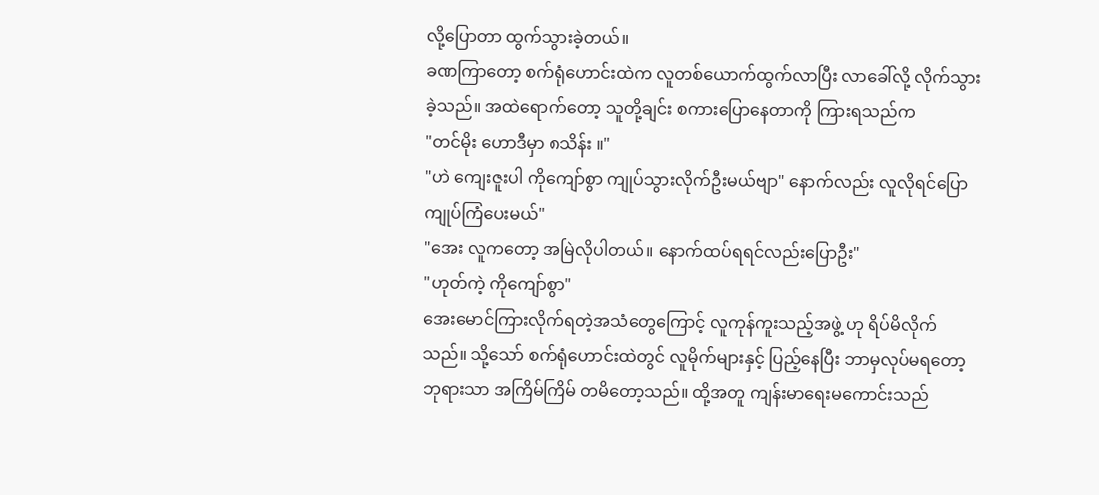လို့ပြောတာ ထွက်သွားခဲ့တယ်။
ခဏကြာတော့ စက်ရုံဟောင်းထဲက လူတစ်ယောက်ထွက်လာပြီး လာခေါ်လို့ လိုက်သွားခဲ့သည်။ အထဲရောက်တော့ သူတို့ချင်း စကားပြောနေတာကို ကြားရသည်က
"တင်မိုး ဟောဒီမှာ ၈သိန်း ။"
"ဟဲ ကျေးဇူးပါ ကိုကျော်စွာ ကျုပ်သွားလိုက်ဦးမယ်ဗျာ" နောက်လည်း လူလိုရင်ပြော ကျုပ်ကြံပေးမယ်"
"အေး လူကတော့ အမြဲလိုပါတယ်။ နောက်ထပ်ရရင်လည်းပြောဦး"
"ဟုတ်ကဲ့ ကိုကျော်စွာ"
အေးမောင်ကြားလိုက်ရတဲ့အသံတွေကြောင့် လူကုန်ကူးသည့်အဖွဲ့ ဟု ရိပ်မိလိုက်သည်။ သို့သော် စက်ရုံဟောင်းထဲတွင် လူမိုက်များနှင့် ပြည့်နေပြီး ဘာမှလုပ်မရတော့ ဘုရားသာ အကြိမ်ကြိမ် တမိတော့သည်။ ထို့အတူ ကျန်းမာရေးမကောင်းသည်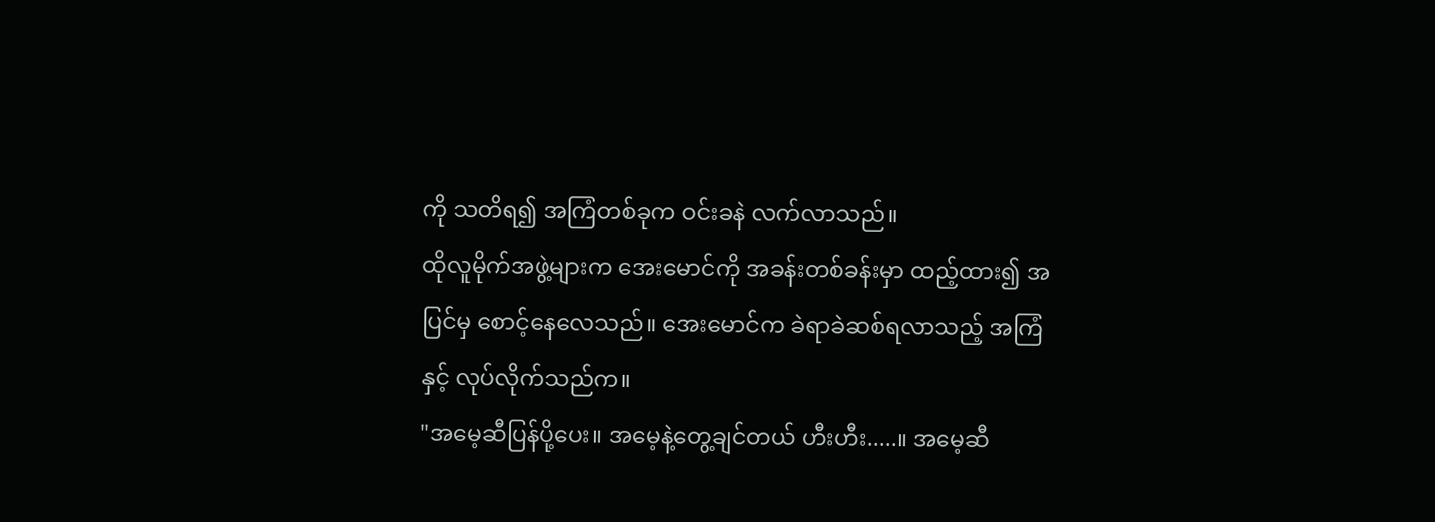ကို သတိရ၍ အကြံတစ်ခုက ဝင်းခနဲ လက်လာသည်။
ထိုလူမိုက်အဖွဲ့များက အေးမောင်ကို အခန်းတစ်ခန်းမှာ ထည့်ထား၍ အပြင်မှ စောင့်နေလေသည်။ အေးမောင်က ခဲရာခဲဆစ်ရလာသည့် အကြံနှင့် လုပ်လိုက်သည်က။
"အမေ့ဆီပြန်ပို့ပေး။ အမေ့နဲ့တွေ့ချင်တယ် ဟီးဟီး.....။ အမေ့ဆီ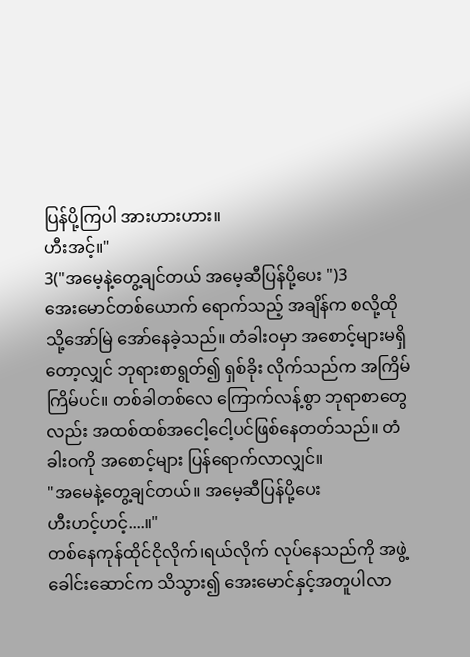ပြန်ပို့ကြပါ အားဟားဟား။
ဟီးအင့်။"
3("အမေ့နဲ့တွေ့ချင်တယ် အမေ့ဆီပြန်ပို့ပေး ")3
အေးမောင်တစ်ယောက် ရောက်သည့် အချိန်က စလို့ထိုသို့အော်မြဲ အော်နေခဲ့သည်။ တံခါးဝမှာ အစောင့်များမရှိတော့လျှင် ဘုရားစာရွတ်၍ ရှစ်ခိုး လိုက်သည်က အကြိမ်ကြိမ်ပင်။ တစ်ခါတစ်လေ ကြောက်လန့်စွာ ဘုရာစာတွေလည်း အထစ်ထစ်အငေါ့ငေါ့ပင်ဖြစ်နေတတ်သည်။ တံခါးဝကို အစောင့်များ ပြန်ရောက်လာလျှင်။
"အမေနဲ့တွေ့ချင်တယ်။ အမေ့ဆီပြန်ပို့ပေး
ဟီးဟင့်ဟင့်....။"
တစ်နေကုန်ထိုင်ငိုလိုက်၊ရယ်လိုက် လုပ်နေသည်ကို အဖွဲ့ခေါင်းဆောင်က သိသွား၍ အေးမောင်နှင့်အတူပါလာ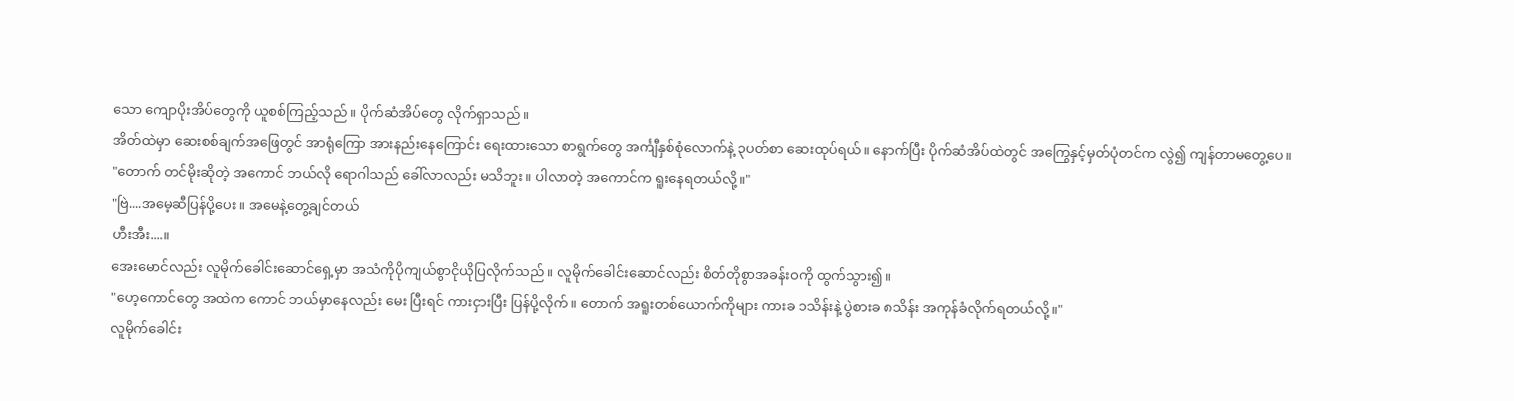သော ကျောပိုးအိပ်တွေကို ယူစစ်ကြည့်သည်။ ပိုက်ဆံအိပ်တွေ လိုက်ရှာသည်။
အိတ်ထဲမှာ ဆေးစစ်ချက်အဖြေတွင် အာရုံကြော အားနည်းနေကြောင်း ရေးထားသော စာရွက်တွေ အင်္ကျီနှစ်စုံလောက်နဲ့ ၃ပတ်စာ ဆေးထုပ်ရယ်။ နောက်ပြီး ပိုက်ဆံအိပ်ထဲတွင် အကြွေနှင့်မှတ်ပုံတင်က လွဲ၍ ကျန်တာမတွေ့ပေ။
"တောက် တင်မိုးဆိုတဲ့ အကောင် ဘယ်လို ရောဂါသည် ခေါ်လာလည်း မသိဘူး။ ပါလာတဲ့ အကောင်က ရူးနေရတယ်လို့။"
"ဗြဲ....အမေ့ဆီပြန်ပို့ပေး။ အမေနဲ့တွေ့ချင်တယ်
ဟီးအီး....။
အေးမောင်လည်း လူမိုက်ခေါင်းဆောင်ရှေ့မှာ အသံကိုပိုကျယ်စွာငိုယိုပြလိုက်သည်။ လူမိုက်ခေါင်းဆောင်လည်း စိတ်တိုစွာအခန်းဝကို ထွက်သွား၍။
"ဟေ့ကောင်တွေ အထဲက ကောင် ဘယ်မှာနေလည်း မေး ပြီးရင် ကားငှားပြီး ပြန်ပို့လိုက်။ တောက် အရူးတစ်ယောက်ကိုများ ကားခ ၁သိန်းနဲ့ ပွဲစားခ ၈သိန်း အကုန်ခံလိုက်ရတယ်လို့။"
လူမိုက်ခေါင်း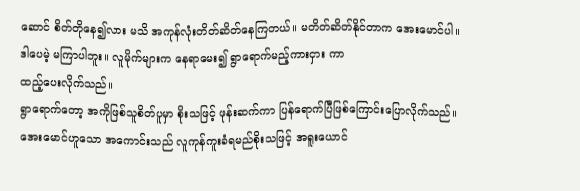ဆောင် စိတ်တိုနေ၍လား မသိ အကုန်လုံးတိတ်ဆိတ်နေကြတယ်။ မတိတ်ဆိတ်နိုင်တာက အေးမောင်ပါ။ ဒါပေမဲ့ မကြာပါဘူး။ လူမိုက်များက နေရာမေး၍ ရွာရောက်မည့်ကားငှား ကာ
ထည့်ပေးလိုက်သည်။
ရွာရောက်တော့ အကိုဖြစ်သူစိတ်ပူမှာ စိုးသဖြင့် ဖုန်းဆက်ကာ ပြန်ရောက်ပြီဖြစ်ကြောင်းပြောလိုက်သည်။
အေးမောင်ဟူသော အကောင်းသည် လူကုန်ကူးခံရမည်စိုးသဖြင့် အရူးယောင်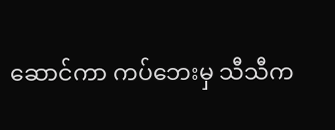ဆောင်ကာ ကပ်ဘေးမှ သီသီက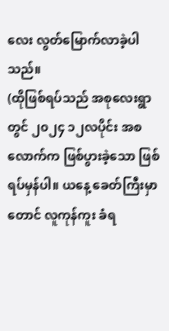လေး လွတ်မြောက်လာခဲ့ပါသည်။
(ထိုဖြစ်ရပ်သည် အစုလေးရွာတွင် ၂၀၂၄ ၁၂လပိုင်း အစလောက်က ဖြစ်ပွားခဲ့သော ဖြစ်ရပ်မှန်ပါ။ ယနေ့ ခေတ်ကြီးမှာတောင် လူကုန်ကူး ခံရ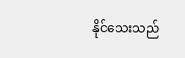နိုင်သေးသည်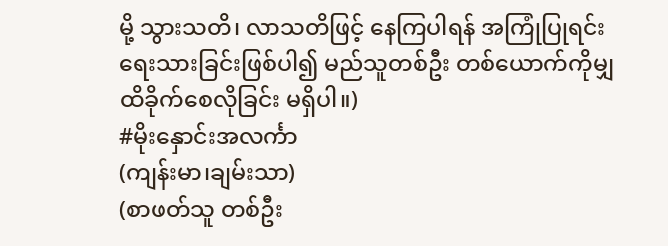မို့ သွားသတိ၊ လာသတိဖြင့် နေကြပါရန် အကြုံပြုရင်း ရေးသားခြင်းဖြစ်ပါ၍ မည်သူတစ်ဦး တစ်ယောက်ကိုမျှထိခိုက်စေလိုခြင်း မရှိပါ။)
#မိုးနှောင်းအလင်္ကာ
(ကျန်းမာ၊ချမ်းသာ)
(စာဖတ်သူ တစ်ဦး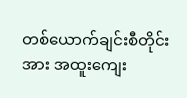တစ်ယောက်ချင်းစီတိုင်းအား အထူးကျေး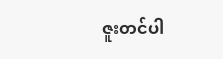ဇူးတင်ပါ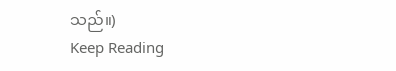သည်။)
Keep Reading